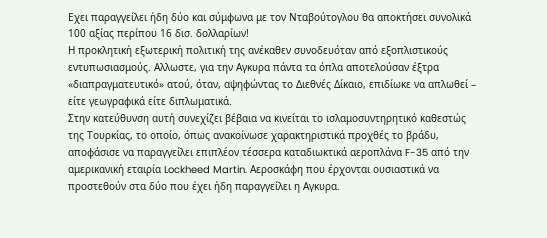Εχει παραγγείλει ήδη δύο και σύμφωνα με τον Νταβούτογλου θα αποκτήσει συνολικά 100 αξίας περίπου 16 δισ. δολλαρίων!
Η προκλητική εξωτερική πολιτική της ανέκαθεν συνοδευόταν από εξοπλιστικούς εντυπωσιασμούς. Αλλωστε, για την Αγκυρα πάντα τα όπλα αποτελούσαν έξτρα «διαπραγματευτικό» ατού, όταν, αψηφώντας το Διεθνές Δίκαιο, επιδίωκε να απλωθεί – είτε γεωγραφικά είτε διπλωματικά.
Στην κατεύθυνση αυτή συνεχίζει βέβαια να κινείται το ισλαμοσυντηρητικό καθεστώς της Τουρκίας, το οποίο, όπως ανακοίνωσε χαρακτηριστικά προχθές το βράδυ, αποφάσισε να παραγγείλει επιπλέον τέσσερα καταδιωκτικά αεροπλάνα F-35 από την αμερικανική εταιρία Lockheed Martin. Αεροσκάφη που έρχονται ουσιαστικά να προστεθούν στα δύο που έχει ήδη παραγγείλει η Αγκυρα.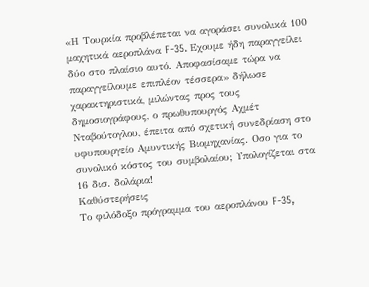«Η Τουρκία προβλέπεται να αγοράσει συνολικά 100 μαχητικά αεροπλάνα F-35. Εχουμε ήδη παραγγείλει δύο στο πλαίσιο αυτό. Αποφασίσαμε τώρα να παραγγείλουμε επιπλέον τέσσερα» δήλωσε χαρακτηριστικά, μιλώντας προς τους δημοσιογράφους, ο πρωθυπουργός Αχμέτ Νταβούτογλου, έπειτα από σχετική συνεδρίαση στο υφυπουργείο Αμυντικής Βιομηχανίας. Οσο για το συνολικό κόστος του συμβολαίου; Υπολογίζεται στα 16 δισ. δολάρια!
Καθύστερήσεις
Το φιλόδοξο πρόγραμμα του αεροπλάνου F-35,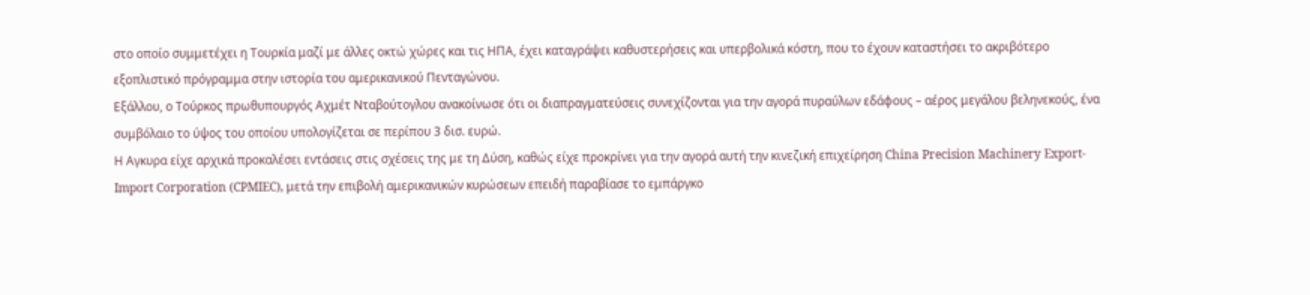στο οποίο συμμετέχει η Τουρκία μαζί με άλλες οκτώ χώρες και τις ΗΠΑ, έχει καταγράψει καθυστερήσεις και υπερβολικά κόστη, που το έχουν καταστήσει το ακριβότερο εξοπλιστικό πρόγραμμα στην ιστορία του αμερικανικού Πενταγώνου.
Εξάλλου, ο Τούρκος πρωθυπουργός Αχμέτ Νταβούτογλου ανακοίνωσε ότι οι διαπραγματεύσεις συνεχίζονται για την αγορά πυραύλων εδάφους – αέρος μεγάλου βεληνεκούς, ένα συμβόλαιο το ύψος του οποίου υπολογίζεται σε περίπου 3 δισ. ευρώ.
Η Αγκυρα είχε αρχικά προκαλέσει εντάσεις στις σχέσεις της με τη Δύση, καθώς είχε προκρίνει για την αγορά αυτή την κινεζική επιχείρηση China Precision Machinery Export-Import Corporation (CPMIEC), μετά την επιβολή αμερικανικών κυρώσεων επειδή παραβίασε το εμπάργκο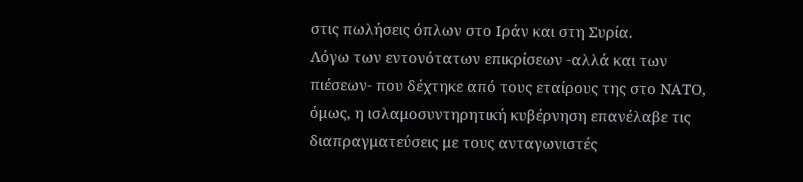στις πωλήσεις όπλων στο Ιράν και στη Συρία.
Λόγω των εντονότατων επικρίσεων -αλλά και των πιέσεων- που δέχτηκε από τους εταίρους της στο ΝΑΤΟ, όμως, η ισλαμοσυντηρητική κυβέρνηση επανέλαβε τις διαπραγματεύσεις με τους ανταγωνιστές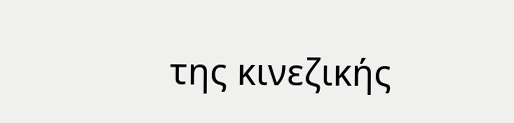της κινεζικής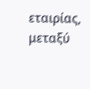εταιρίας, μεταξύ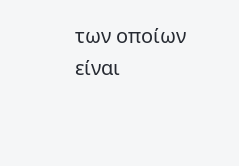των οποίων είναι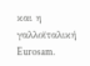και η γαλλοϊταλική Eurosam.